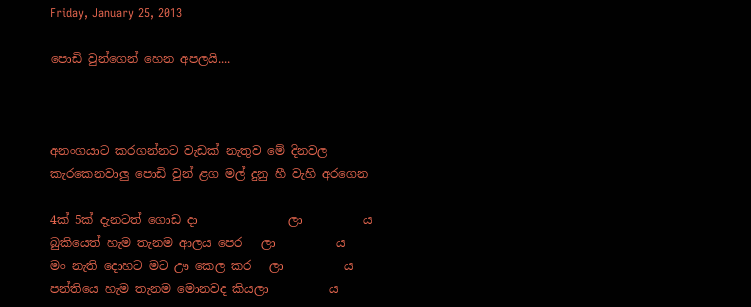Friday, January 25, 2013

පොඩි වුන්ගෙන් හෙන අපලයි....



අනංගයාට කරගන්නට වැඩක් නැතුව මේ දිනවල
කැරකෙනවාලු පොඩි වුන් ළග මල් දුනු හී වැහි අරගෙන

4ක් 5ක් දැනටත් ගොඩ දා               ලා          ය
බුකියෙත් හැම තැනම ආලය පෙර   ලා          ය
මං නැති දොහට මට ඌ කෙල කර   ලා          ය
පන්තියෙ හැම තැනම මොනවද කියලා          ය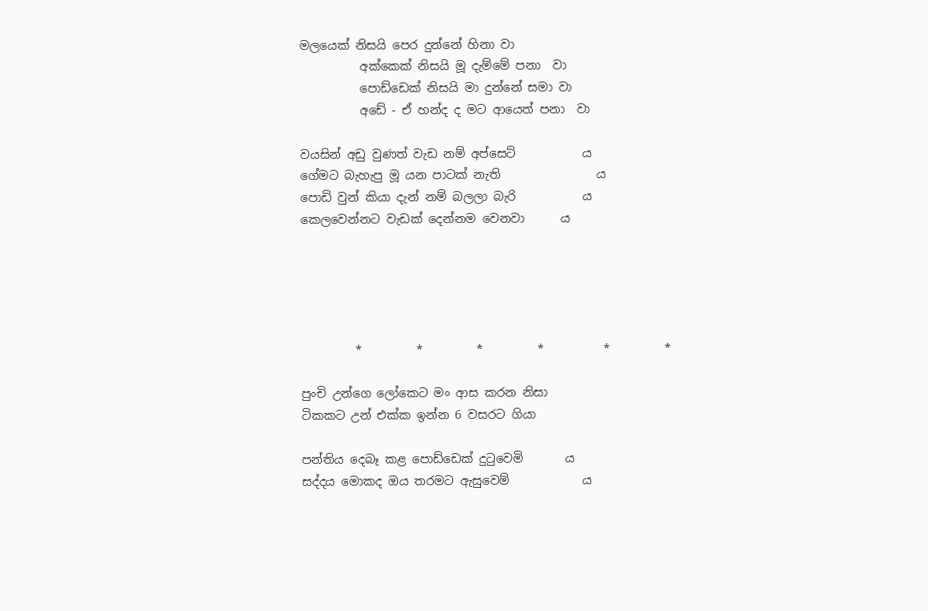මලයෙක් නිසයි පෙර දුන්නේ හිනා වා
          අක්කෙක් නිසයි මූ දැම්මේ පනා  වා
          පොඩ්ඩෙක් නිසයි මා දුන්නේ සමා වා
          අඩේ - ඒ හන්ද ද මට ආයෙත් පනා  වා

වයසින් අඩු වුණත් වැඩ නම් අප්සෙට්           ය
ගේමට බැහැපු මූ යන පාටක් නැති                ය
පොඩි වුන් කියා දැන් නම් බලලා බැරි           ය
කෙලවෙන්නට වැඩක් දෙන්නම වෙනවා      ය





         *         *         *         *          *         *

පුංචි උන්ගෙ ලෝකෙට මං ආස කරන නිසා
ටිකකට උන් එක්ක ඉන්න 6 වසරට ගියා

පන්තිය දෙබෑ කළ පොඩ්ඩෙක් දුටුවෙමි       ය
සද්දය මොකද ඔය තරමට ඇසුවෙම්            ය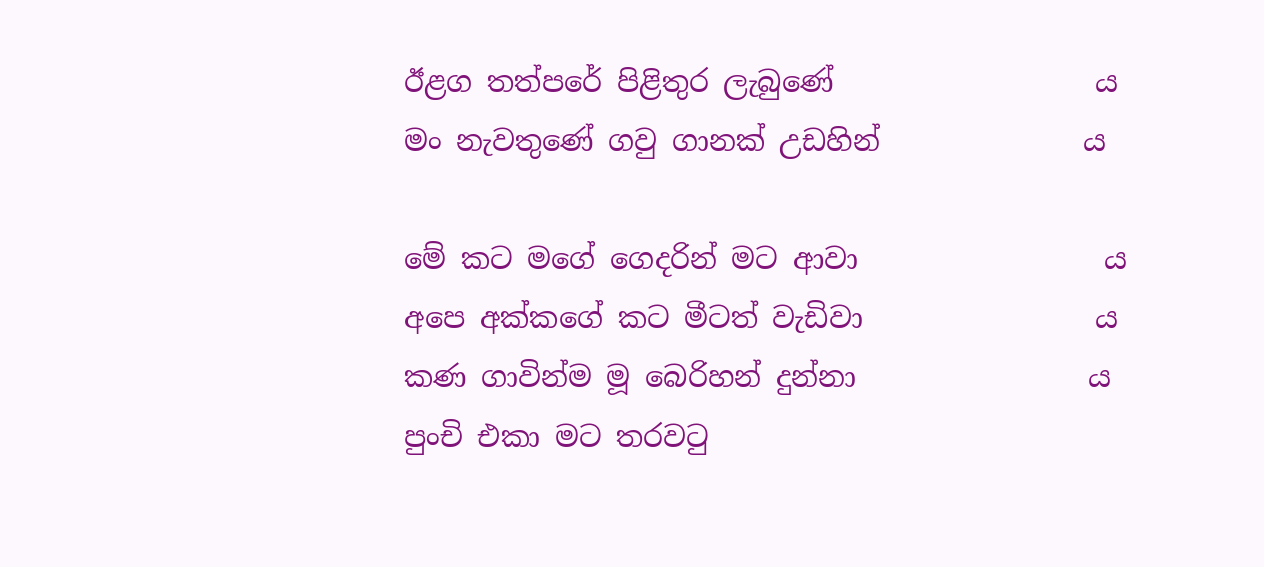ඊළග තත්පරේ පිළිතුර ලැබුණේ                  ය
මං නැවතුණේ ගවු ගානක් උඩහින්              ය

මේ කට මගේ ගෙදරින් මට ආවා                 ය
අපෙ අක්කගේ කට මීටත් වැඩිවා                ය
කණ ගාවින්ම මූ බෙරිහන් දුන්නා                ය
පුංචි එකා මට තරවටු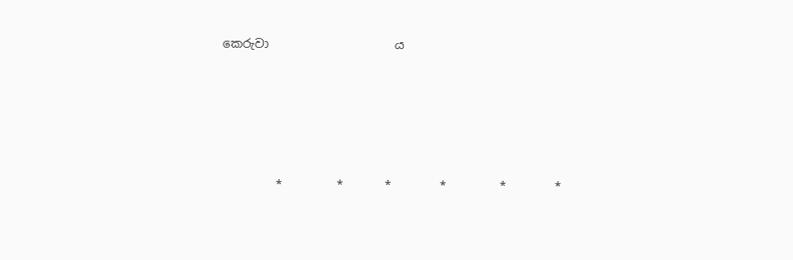කෙරුවා                     ය





         *         *       *        *         *        *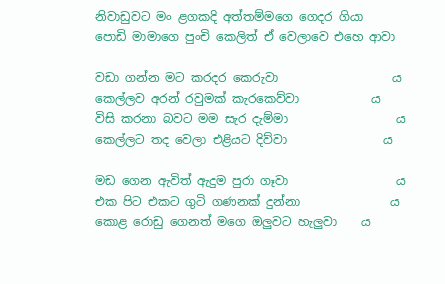නිවාඩුවට මං ළගකදි අත්තම්මගෙ ගෙදර ගියා
පොඩි මාමාගෙ පුංචි කෙලිත් ඒ වෙලාවෙ එහෙ ආවා

වඩා ගන්න මට කරදර කෙරුවා                   ය
කෙල්ලව අරන් රවුමක් කැරකෙව්වා            ය
විසි කරනා බවට මම සැර දැම්මා                  ය
කෙල්ලට තද වෙලා එළියට දිව්වා                ය

මඩ ගෙන ඇවිත් ඇදුම පුරා ගෑවා                  ය
එක පිට එකට ගුටි ගණනක් දුන්නා               ය
කොළ රොඩු ගෙනත් මගෙ ඔලුවට හැලුවා    ය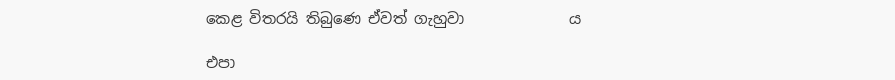කෙළ විතරයි තිබුණෙ ඒවත් ගැහුවා              ය

එපා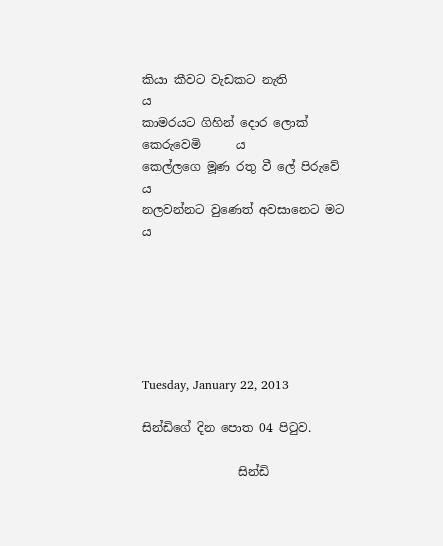කියා කීවට වැඩකට නැති                      ය
කාමරයට ගිහින් දොර ලොක් කෙරුවෙමි      ය
කෙල්ලගෙ මූණ රතු වී ලේ පිරුවේ               ය
නලවන්නට වුණෙත් අවසානෙට මට            ය






Tuesday, January 22, 2013

සින්ඩිගේ දින පොත 04 පිටුව.

                සින්ඩි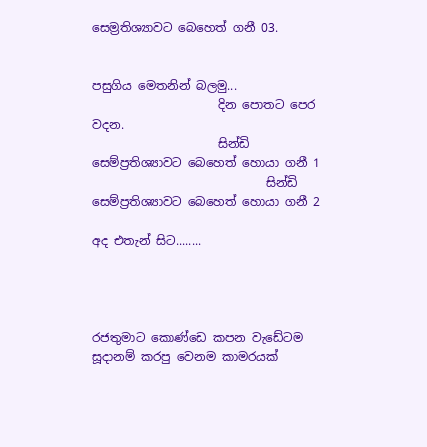සෙම්‍රතිශ්‍යාවට බෙහෙත් ගනී 03.


පසුගිය මෙතනින් බලමු...
                     දින පොතට පෙර වදන.
                     සින්ඩි සෙම්ප්‍රතිශ්‍යාවට බෙහෙත් හොයා ගනී 1
                             සින්ඩි සෙම්ප්‍රතිශ්‍යාවට බෙහෙත් හොයා ගනී 2

අද එතැන් සිට........




රජතුමාට කොණ්ඩෙ කපන වැඩේටම සූදානම් කරපු වෙනම කාමරයක්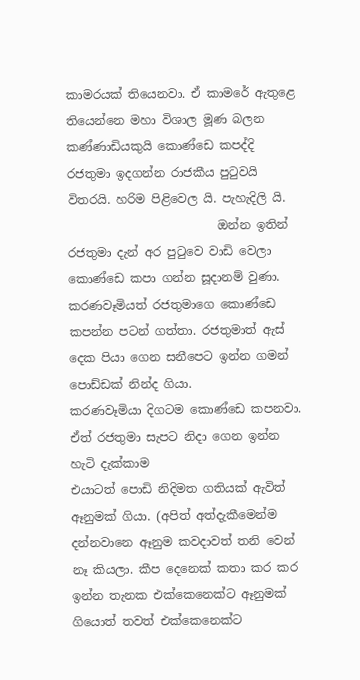කාමරයක් තියෙනවා. ඒ කාමරේ ඇතුළෙ තියෙන්නෙ මහා විශාල මූණ බලන කණ්ණාඩියකුයි කොණ්ඩෙ කපද්දි රජතුමා ඉදගන්න රාජකීය පුටුවයි විතරයි. හරිම පිළිවෙල යි. පැහැදිලි යි.
                         ඔන්න ඉතින් රජතුමා දැන් අර පුටුවෙ වාඩි වෙලා කොණ්ඩෙ කපා ගන්න සූදානම් වුණා. කරණවෑමියත් රජතුමාගෙ කොණ්ඩෙ කපන්න පටන් ගත්තා. රජතුමාත් ඇස් දෙක පියා ගෙන සනීපෙට ඉන්න ගමන් පොඩ්ඩක් නින්ද ගියා. කරණවෑමියා ‍දිගටම කොණ්ඩෙ කපනවා. ඒත් රජතුමා සැපට නිදා ගෙන ඉන්න හැටි දැක්කාම
එයාටත් පොඩි නිදිමත ගතියක් ඇවිත් ඈනුමක් ගියා. (අපිත් අත්දැකීමෙන්ම දන්නවානෙ ඈනුම කවදාවත් තනි වෙන් නෑ කියලා. කීප දෙනෙක් කතා කර කර ඉන්න තැනක එක්කෙනෙක්ට ඈනුමක් ගියොත් තවත් එක්කෙනෙක්ට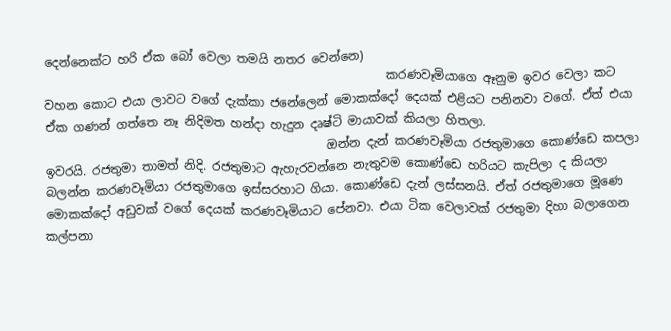දෙන්නෙක්ට හරි ඒක බෝ වෙලා තමයි නතර වෙන්නෙ)
                                                         කරණවෑමියාගෙ ඈනුම ඉවර වෙලා කට වහන කොට එයා ලාවට වගේ දැක්කා ජනේලෙන් මොකක්දෝ දෙයක් එළියට පනිනවා වගේ. ඒත් එයා ඒක ගණන් ගත්තෙ නෑ නිදිමත හන්දා හැදුන දෘෂ්ටි මායාවක් කියලා හිතලා.
                                               ඔන්න දැන් කරණවෑමියා රජතුමාගෙ කොණ්ඩෙ කපලා ඉවරයි. රජතුමා තාමත් නිදි. රජතුමාට ඇහැරවන්නෙ නැතුවම කොණ්ඩෙ හරියට කැපිලා ද කියලා බලන්න කරණවෑමියා රජතුමාගෙ ඉස්සරහාට ගියා. කොණ්ඩෙ දැන් ලස්සනයි. ඒත් රජතුමාගෙ මූණෙ මොකක්දෝ අඩුවක් වගේ දෙයක් කරණවෑමියාට පේනවා. එයා ටික වෙලාවක් රජතුමා දිහා බලාගෙන කල්පනා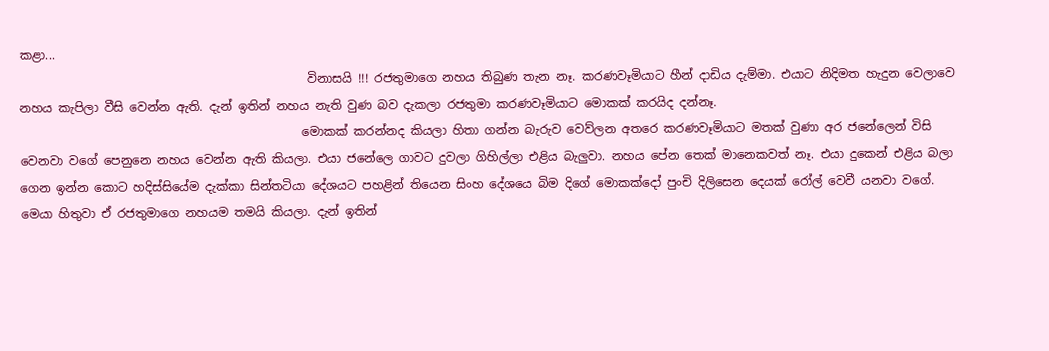කළා...
                                                විනාසයි !!! රජතුමාගෙ නහය තිබුණ තැන නෑ. කරණවෑමියාට හීන් දාඩිය දැම්මා. එයාට නිදිමත හැදුන වෙලාවෙ නහය කැපිලා වීසි වෙන්න ඇති. දැන් ඉතින් නහය නැති වුණ බව දැකලා රජතුමා කරණවෑමියාට මොකක් කරයිද දන්නෑ.
                                               මොකක් කරන්නද කියලා හිතා ගන්න බැරුව වෙව්ලන අතරෙ කරණවෑමියාට මතක් වුණා අර ජනේලෙන් විසි වෙනවා වගේ පෙනුනෙ නහය වෙන්න ඇති කියලා. එයා ජනේලෙ ගාවට දුවලා ගිහිල්ලා එළිය බැලුවා. නහය පේන තෙක් මානෙකවත් නෑ. එයා දුකෙන් එළිය බලා ගෙන ඉන්න කොට හදිස්සියේම දැක්කා සින්තටියා දේශයට පහළින් තියෙන සිංහ දේශයෙ බිම දිගේ මොකක්දෝ පුංචි දිලිසෙන දෙයක් රෝල් වෙවී යනවා වගේ. මෙයා හිතුවා ඒ රජතුමාගෙ නහයම තමයි කියලා. දැන් ඉතින්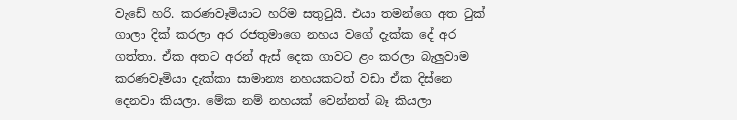වැඩේ හරි. කරණවෑමියාට හරිම සතුටුයි. එයා තමන්ගෙ අත ටුක් ගාලා දික් කරලා අර රජතුමාගෙ නහය වගේ දැක්ක දේ අර ගත්තා. ඒක අතට අරන් ඇස්‍ දෙක ගාවට ළං කරලා බැලුවාම කරණවෑමියා දැක්කා සාමාන්‍ය නහයකටත් වඩා ඒක දිස්නෙ දෙනවා කියලා. මේක නම් නහයක් වෙන්නත් බෑ කියලා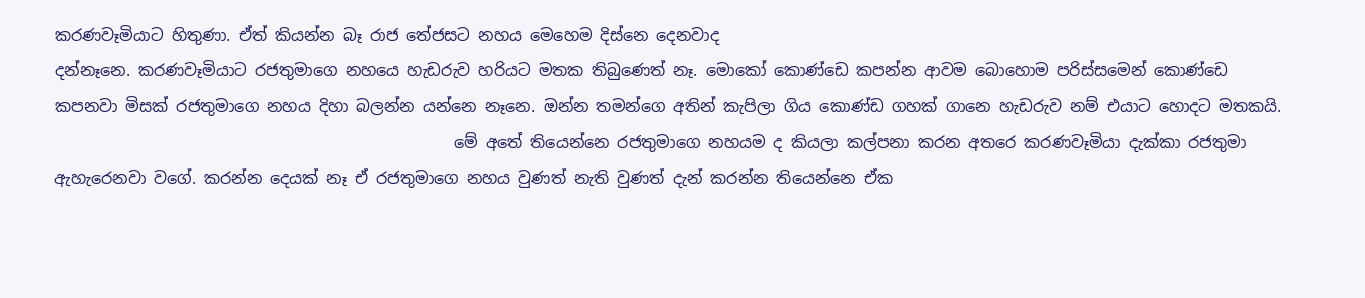කරණවෑමියාට හිතුණා. ඒත් කියන්න බෑ රාජ තේජසට නහය මෙහෙම දිස්නෙ දෙනවාද
දන්නෑනෙ. කරණවෑමියාට රජතුමාගෙ නහයෙ හැඩරුව හරියට මතක තිබුණෙත් නෑ. මොකෝ කොණ්ඩෙ කපන්න ආවම බොහොම පරිස්සමෙන් කොණ්ඩෙ කපනවා මිසක් රජතුමාගෙ නහය දිහා බලන්න යන්නෙ නෑනෙ. ඔන්න තමන්ගෙ අතින් කැපිලා ගිය කොණ්ඩ ගහක් ගානෙ හැඩරුව නම් එයාට හොදට මතකයි.
                                                  මේ අතේ තියෙන්නෙ රජතුමාගෙ නහයම ද කියලා කල්පනා කරන අතරෙ කරණවෑමියා දැක්කා රජතුමා ඇහැරෙනවා වගේ. කරන්න දෙයක් නෑ ඒ රජතුමා‍ගෙ නහය වුණත් නැති වුණත් දැන් කරන්න තියෙන්නෙ ඒක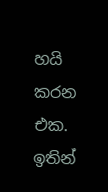හයි කරන එක. ඉතින්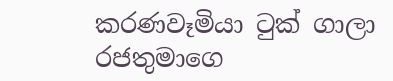කරණවෑමියා ටුක් ගාලා රජතුමාගෙ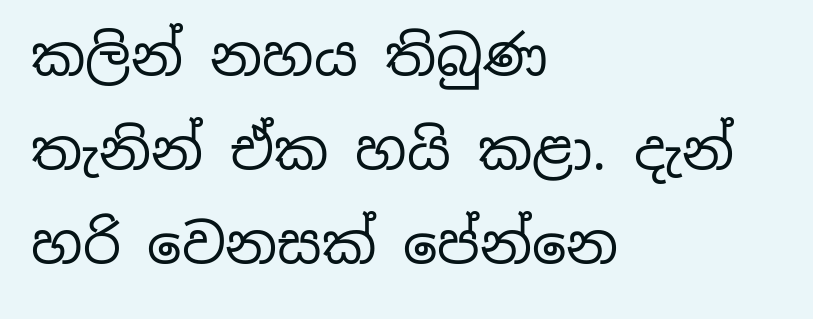කලින් නහය තිබුණ
තැනින් ඒක හයි කළා. දැන් හරි වෙනසක් පේන්නෙ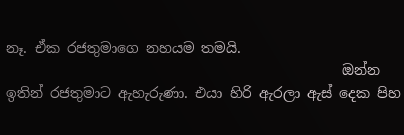නෑ. ඒක රජතුමාගෙ නහයම තමයි.
                                                ඔන්න ඉතින් රජතුමාට ඇහැරුණා. එයා හිරි ඇරලා ඇස් දෙක පිහ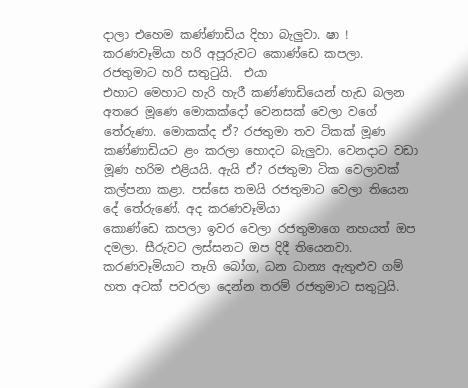දාලා එහෙම කණ්ණාඩිය දිහා බැලුවා. ෂා ! කරණවෑමියා හරි අපූරුවට කොණ්ඩෙ කපලා. රජතුමාට හරි සතුටුයි.  එයා
එහාට මෙහාට හැරි හැරී කණ්ණාඩියෙන් හැඩ බලන අතරෙ මූණෙ මොකක්දෝ වෙනසක් වෙලා වගේ තේරුණා. මොකක්ද ඒ? රජතුමා තව ටිකක් මූණ කණ්ණාඩියට ළං කරලා හොදට බැලුවා. වෙනදාට වඩා මූණ හරිම එළියයි. ඇයි ඒ? රජතුමා ටික වෙලාවක් කල්පනා කළා. පස්සෙ තමයි රජතුමාට වෙලා තියෙන දේ තේරුණේ. අද කරණවෑමියා
කොණ්ඩෙ කපලා ඉවර වෙලා රජතුමාගෙ නහයත් ඔප දමලා. සීරුවට ලස්සනට ඔප දිදී තියෙනවා. කරණවෑමියාට තෑගි බෝග, ධන ධාන්‍ය ඇතුළුව ගම් හත අටක් පවරලා දෙන්න තරම් රජතුමාට සතුටුයි.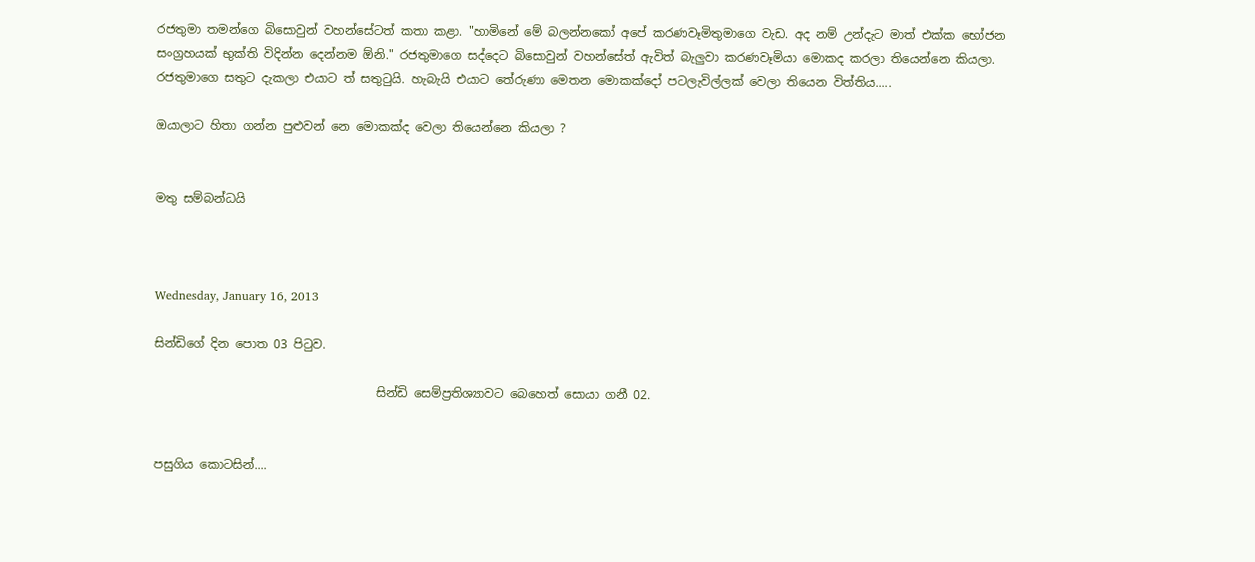රජතුමා තමන්ගෙ බිසොවුන් වහන්සේටත් කතා කළා. "හාමිනේ මේ බලන්නකෝ අපේ කරණවෑමිතුමාගෙ වැඩ. අද නම් උන්දැට මාත් එක්ක භෝජන සංග්‍රහයක් භුක්ති විදින්න දෙන්නම ඕනි." රජතුමාගෙ සද්දෙට බිසොවුන් වහන්සේත් ඇවිත් බැලුවා කරණවෑමියා මොකද කරලා තියෙන්නෙ කියලා. රජතුමාගෙ සතුට දැකලා එයාට ත් සතුටුයි. හැබැයි එයාට තේරුණා මෙතන මොකක්දෝ පටලැවිල්ලක් වෙලා තියෙන විත්තිය.....

ඔයාලාට හිතා ගන්න පුළුවන් නෙ මොකක්ද වෙලා තියෙන්නෙ කියලා ?


මතු සම්බන්ධයි



Wednesday, January 16, 2013

සින්ඩිගේ දින පොත 03 පිටුව.

                                     සින්ඩි සෙම්ප්‍රතිශ්‍යාවට බෙහෙත් සොයා ගනී 02.


පසුගිය කොටසින්....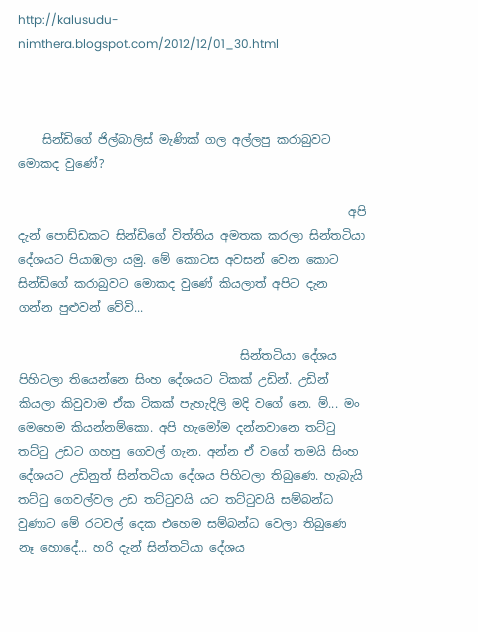http://kalusudu-nimthera.blogspot.com/2012/12/01_30.html



    සින්ඩිගේ ජිල්බාලිස් මැණික් ගල අල්ලපු කරාබුවට මොකද වුණේ?

                                                       අපි දැන් පොඩ්ඩකට සින්ඩිගේ විත්තිය අමතක කරලා සින්තටියා දේශයට පියාඹලා යමු. මේ කොටස අවසන් වෙන කොට සින්ඩිගේ කරාබුවට මොකද වුණේ කියලාත් අපිට දැන ගන්න පුළුවන් වේවි...

                                     සින්තටියා දේශය පිහිටලා තියෙන්නෙ සිංහ දේශයට ටිකක් උඩින්. උඩින් කියලා කිවුවාම ඒක ටිකක් පැහැදිලි මදි ‍වගේ නෙ. ම්... මං මෙහෙම කියන්නම්කො. අපි හැමෝම දන්නවානෙ තට්ටු තට්ටු උඩට ගහපු ගෙවල් ගැන. අන්න ඒ වගේ තමයි සිංහ දේශයට උඩිනුත් සින්තටියා දේශය පිහිටලා තිබුණෙ. හැබැයි තට්ටු ගෙවල්වල උඩ තට්ටුවයි යට තට්ටුවයි සම්බන්ධ වුණාට මේ රටවල් දෙක එහෙම සම්බන්ධ වෙලා තිබුණෙ නෑ හොදේ... හරි දැන් සින්තටියා දේශය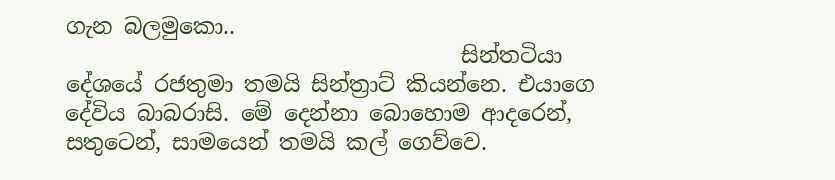ගැන බලමුකො..
                                    සින්තටියා දේශයේ රජතුමා තමයි සින්ත්‍රාට් කියන්නෙ. එයාගෙ දේවිය බාබරාසි. මේ දෙන්නා බොහොම ආදරෙන්, සතුටෙන්, සාමයෙන් තමයි කල් ගෙව්වෙ.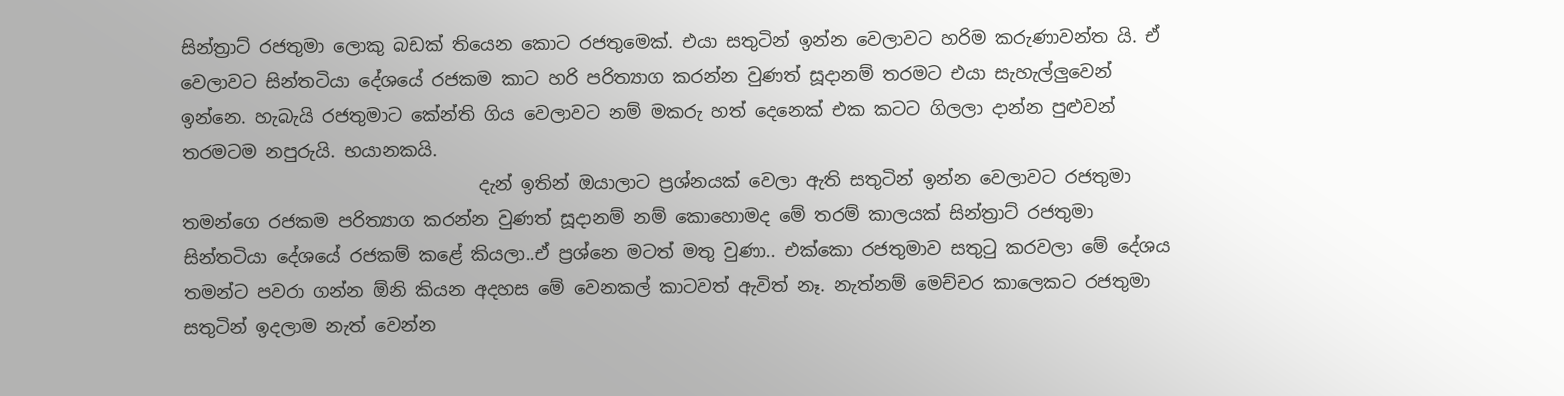සින්ත්‍රාට් රජතුමා ලොකු බඩක් තියෙන කොට රජතුමෙක්. එයා සතුටින් ඉන්න වෙලාවට හරිම කරුණාවන්ත යි. ඒ වෙලාවට සින්තටියා දේශයේ රජකම කාට හරි පරිත්‍යාග කරන්න වුණත් සූදානම් තරමට එයා සැහැල්ලුවෙන් ඉන්නෙ. හැබැයි රජතුමාට කේන්ති ගිය වෙලාවට නම් මකරු හත් දෙනෙක් එක කටට ගිලලා දාන්න පුළුවන් තරමටම නපුරුයි. භයානකයි.
                                 දැන් ඉතින් ඔයාලාට ප්‍රශ්නයක් වෙලා ඇති සතුටින් ඉන්න වෙලාවට රජතුමා තමන්ගෙ රජකම පරිත්‍යාග කරන්න වුණත් සූදානම් නම් කොහොමද මේ තරම් කාලයක් සින්ත්‍රාට් රජතුමා සින්තටියා දේශයේ රජකම් කළේ කියලා..ඒ ප්‍රශ්නෙ මටත් මතු වුණා.. එක්කො රජතුමාව සතුටු කරවලා මේ දේශය තමන්ට පවරා ගන්න ඕනි කියන අදහස මේ වෙනකල් කාටවත් ඇවිත් නෑ. නැත්නම් මෙච්චර කාලෙකට රජතුමා සතුටින් ඉදලාම නැත් වෙන්න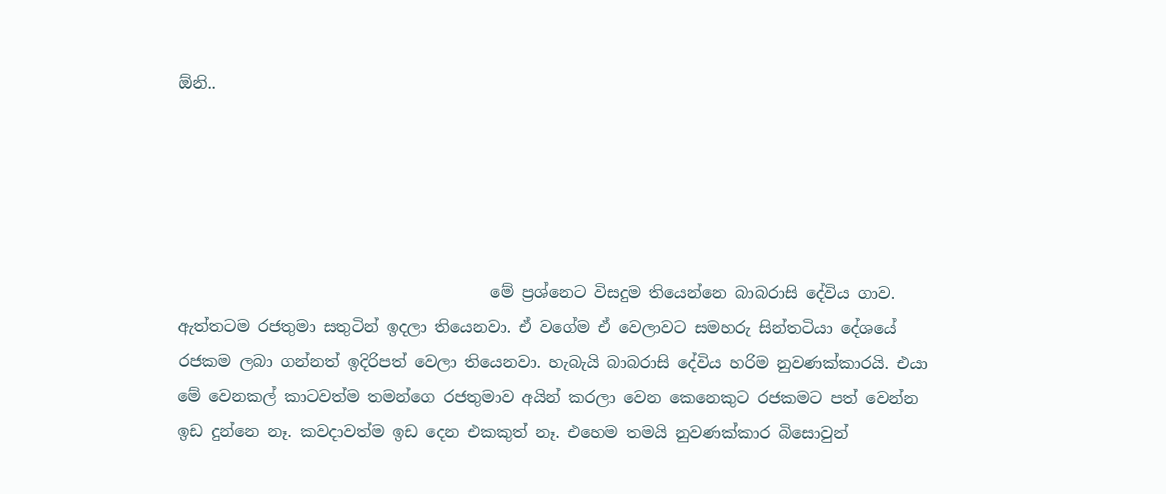ඕනි..





                                       මේ ප්‍රශ්නෙට විසදුම තියෙන්නෙ බාබරාසි දේවිය ගාව. ඇත්තටම රජතුමා සතුටින් ඉදලා තියෙනවා. ඒ වගේම ඒ වෙලාවට සමහරු සින්තටියා දේශයේ රජකම ලබා ගන්නත් ඉදිරිපත් වෙලා තියෙනවා. හැබැයි බාබරාසි දේවිය හරිම නුවණක්කාරයි. එයා මේ වෙනකල් කාටවත්ම තමන්ගෙ රජතුමාව අයින් කරලා වෙන කෙනෙකුට රජකමට පත් වෙන්න ඉඩ දුන්නෙ නෑ. කවදාවත්ම ඉඩ දෙන එකකුත් නෑ. එහෙම තමයි නුවණක්කාර බිසොවුන්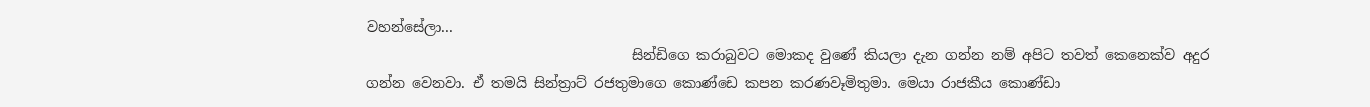වහන්සේලා...
                                      සින්ඩිගෙ කරාබුවට මොකද වුණේ කියලා දැන ගන්න නම් අපිට තවත් කෙනෙක්ව අදුර ගන්න වෙනවා. ඒ තමයි සින්ත්‍රාට් රජතුමාගෙ කොණ්ඩෙ කපන කරණවෑමිතුමා. මෙයා රාජකීය කොණ්‍ඩා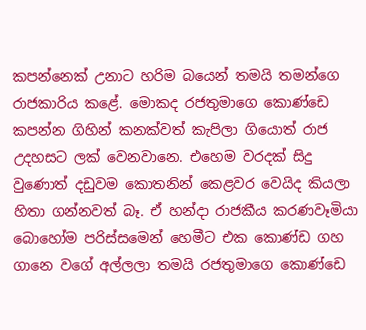කපන්නෙක් උනාට හරිම බයෙන් තමයි තමන්ගෙ රාජකාරිය කළේ. මොකද රජතුමාගෙ කොණ්ඩෙ කපන්න ගිහින් කනක්වත් කැපිලා ගියොත් රාජ උදහසට ලක්‍ වෙනවානෙ. එහෙම වරදක් සිදු වුණොත් දඩුවම කොතනින් කෙළවර වෙයිද කියලා හිතා ගන්නවත් බෑ. ඒ හන්දා රාජකීය කරණවෑමියා බොහෝම පරිස්සමෙන් හෙමීට එක කොණ්ඩ ගහ ගානෙ වගේ අල්ලලා තමයි රජතුමාගෙ කොණ්ඩෙ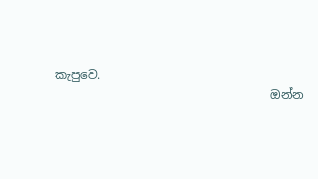කැපුවෙ.
                                    ඔන්න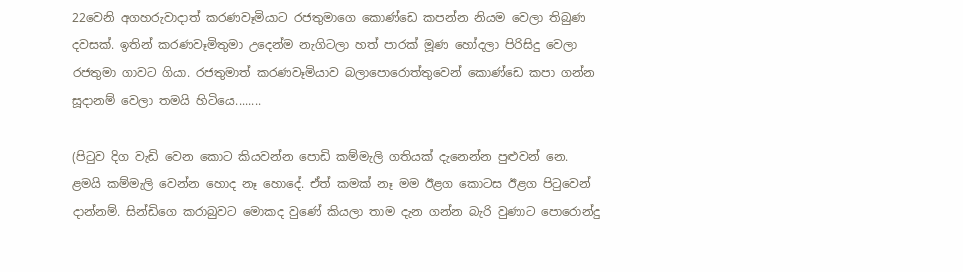22වෙනි අගහරුවාදාත් කරණවෑමියාට රජතුමාගෙ කොණ්ඩෙ කපන්න නියම වෙලා තිබුණ දවසක්. ඉතින් කරණවෑමිතුමා උදෙන්ම නැගිටලා හත් පාරක් මූණ හෝදලා පිරිසිදු වෙලා
රජතුමා ගාවට ගියා. රජතුමාත් කරණවෑමියාව බලාපොරොත්තුවෙන් කොණ්ඩෙ කපා ගන්න සූදානම් වෙලා තමයි හිටියෙ........

(පිටුව දිග වැඩි වෙන කොට කියවන්න පොඩි කම්මැලි ගතියක් දැනෙන්න පුළුවන් නෙ. ළමයි කම්මැලි වෙන්න හොද නෑ හොදේ. ඒත් කමක් නෑ මම ඊළග කොටස ඊළග පිටුවෙන් දාන්නම්. සින්ඩිගෙ කරාබුවට මොකද වුණේ කියලා තාම දැන ගන්න බැරි වුණාට පොරොන්දු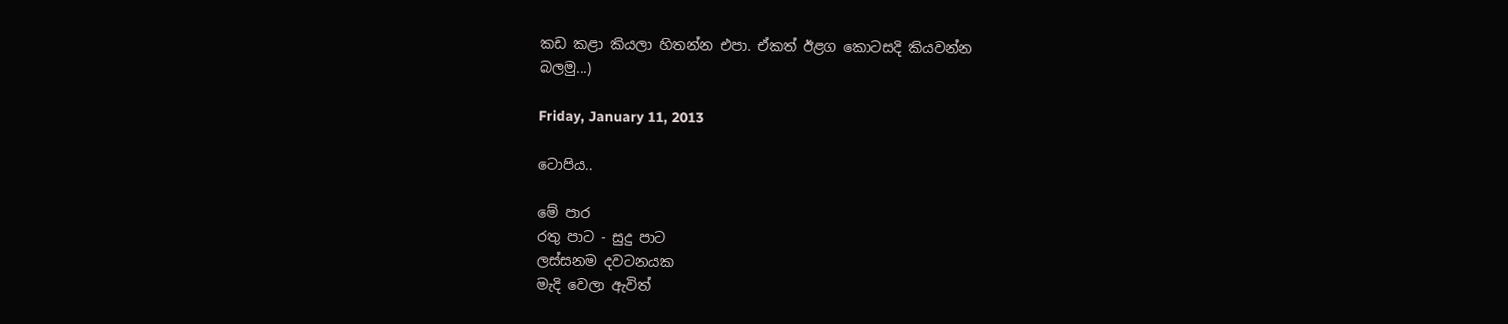කඩ කළා කියලා හිතන්න එපා. ඒකත් ඊළග කොටසදි කියවන්න
බලමු...)

Friday, January 11, 2013

ටොපිය..

මේ පාර
රතු පාට - සුදු පාට
ලස්සනම දවටනයක
මැදි වෙලා ඇවිත්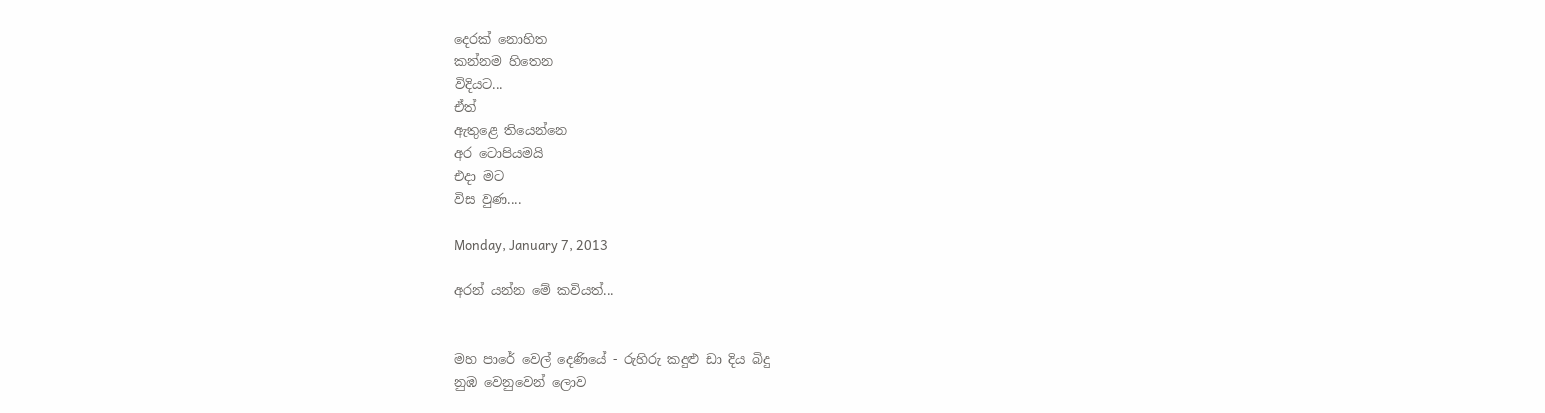දෙරක් නොහිත
කන්නම හිතෙන
විදියට...
ඒත්
ඇතුළෙ තියෙන්නෙ
අර ටොපියමයි
එදා මට
විස වුණ....

Monday, January 7, 2013

අරන් යන්න මේ කවියත්...


මහ පාරේ වෙල් දෙණියේ - රුහිරු කදුළු ඩා දිය බිදු
නුඹ වෙනුවෙන් ලොව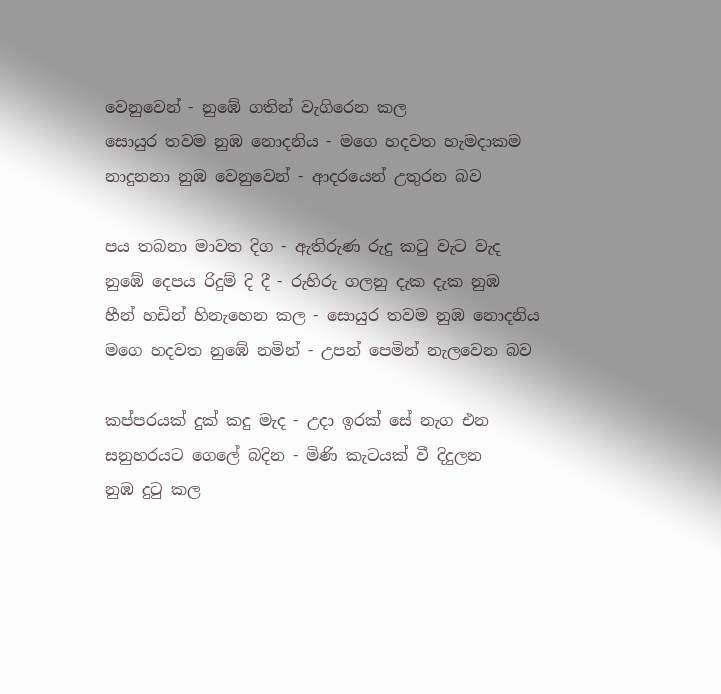වෙනුවෙන් - නුඹේ ගතින් වැගිරෙන කල
සොයුර තවම නුඹ නොදනිය - මගෙ හදවත හැමදාකම
නාදුනනා නුඹ වෙනුවෙන් - ආදරයෙන් උතුරන බව

පය තබනා මාවත දිග - ඇතිරුණ රුදු කටු වැට වැද
නුඹේ දෙපය රිදුම් දි දී - රුහිරු ගලනු දැක දැක නුඹ
හීන් හඩින් හිනැහෙන කල - සොයුර තවම නුඹ නොදනිය
මගෙ හදවත නුඹේ නමින් - උපන් පෙමින් නැලවෙන බව

කප්පරයක් දුක් කදු මැද - උදා ඉරක් සේ නැග එන
සනුහරයට ගෙලේ බදින - මිණි කැටයක් වී දිදුලන
නුඹ දුටු කල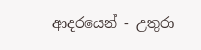ආදරයෙන් - උතුරා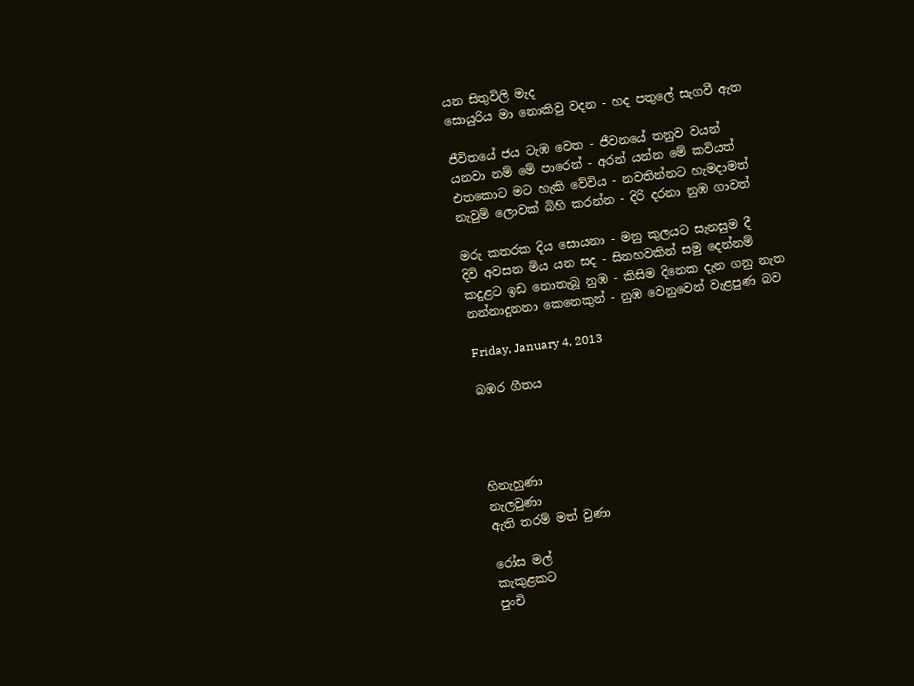යන සිතුවිලි මැද
සොයුරිය මා නොකිවු වදන - හද පතුලේ සැගවී ඇත

ජීවිතයේ ජය ටැඹ වෙත - ජීවනයේ තනුව වයන්
යනවා නම් මේ පාරෙන් - අරන් යන්න මේ කවියත්
එතකොට මට හැකි‍ වේවිය - නවතින්නට හැමදාමත්
නැවුම් ලොවක් බිහි කරන්න - දිරි දරනා නුඹ ගාවත්

මරු කතරක දිය සොයනා - මනු කුලයට සැනසුම දී
දිවි අවසන මිය යන සද - සිනහවකින් සමු දෙන්නම්
කදුළට ඉඩ නොතැබූ නුඹ - කිසිම දිනෙක දැන ගනු නැත
නන්නාදුනනා කෙනෙකුන් - නුඹ වෙනුවෙන් වැළපුණ බව

Friday, January 4, 2013

බඹර ගීතය




හිනැහුණා
නැලවුණා
ඇති තරම් මත් වුණා

රෝස මල්
කැකුළකට
පුංචි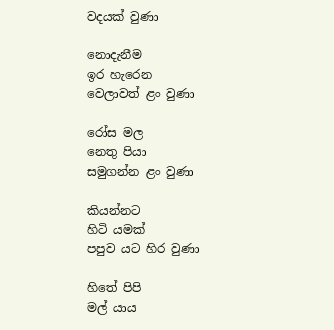වදයක් වුණා

නොදැනීම
ඉර හැරෙන
වෙලාවත් ළං වුණා

රෝස මල
නෙතු පියා
සමුගන්න ළං වුණා

කියන්නට
හිටි යමක්
පපුව යට හිර වුණා

හිතේ පිපි
මල් යාය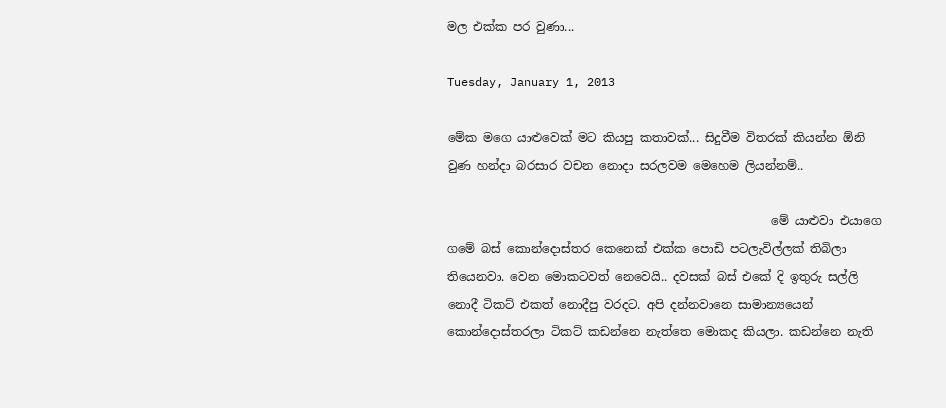මල එක්ක පර වුණා...

Tuesday, January 1, 2013

මේක මගෙ යාළුවෙක් මට කියපු කතාවක්... සිදුවීම විතරක් කියන්න ඕනි වුණ හන්දා බරසාර වචන නොදා සරලවම මෙහෙම ලියන්නම්..

                                                      මේ යාළුවා එයාගෙ ගමේ බස් කොන්දොස්තර කෙනෙක් එක්ක පොඩි පටලැවිල්ලක් තිබිලා තියෙනවා. වෙන මොකටවත් නෙවෙයි.. දවසක් බස් එකේ දි ඉතුරු සල්ලි නොදී ටිකට් එකත් නොදීපු වරදට. අපි දන්නවානෙ සාමාන්‍යයෙන් කොන්දොස්තරලා ටිකට් කඩන්නෙ නැත්තෙ මොකද කියලා. කඩන්නෙ නැති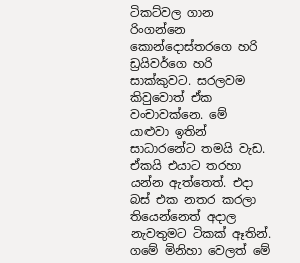ටිකට්වල ගාන රිංගන්නෙ කොන්දොස්තරගෙ හරි ඩ්‍රයිවර්ගෙ හරි සාක්කුවට. සරලවම කිවුවොත් ඒක වංචාවක්නෙ. මේ යාළුවා ඉතින් සාධාරනේට තමයි වැඩ. ඒකයි එයාට තරහා යන්න ඇත්තෙත්. එදා බස් එක නතර කරලා තියෙන්නෙත් අදාල නැවතුමට ටිකක් ඈතින්. ගමේ මිනිහා වෙලත් මේ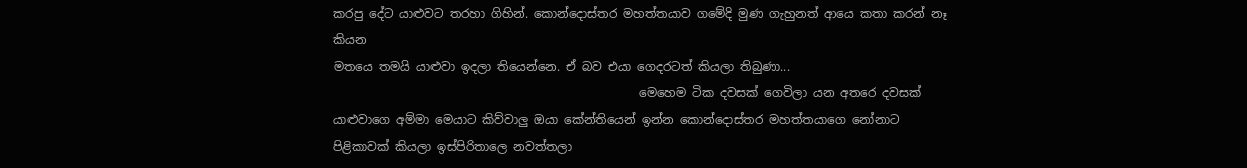කරපු දේට යාළුවට තරහා ගිහින්. කොන්දොස්තර මහත්තයාව ගමේදි මුණ ගැහුනත් ආයෙ කතා කරන් නෑ කියන
මතයෙ තමයි යාළුවා ඉදලා තියෙන්නෙ. ඒ බව එයා ගෙදරටත් කියලා තිබුණා...
                                                   මෙහෙම ටික දවසක් ගෙවිලා යන අතරෙ දවසක් යාළුවාගෙ අම්මා මෙයාට කිව්වාලු ඔයා කේන්තියෙන් ඉන්න කොන්දොස්තර මහත්තයාගෙ නෝනාට පිළිකාවක් කියලා ඉස්පිරිතාලෙ නවත්තලා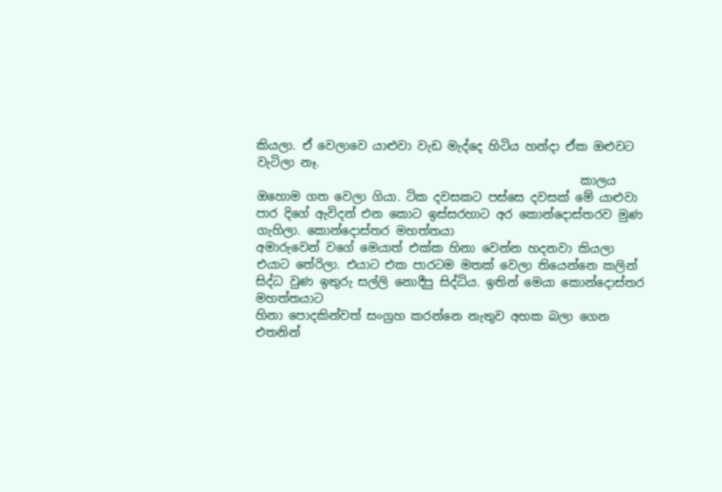කියලා. ඒ වෙලාවෙ යාළුවා වැඩ මැද්දෙ හිටිය හන්දා ඒක ඔළුවට වැටිලා නෑ.
                                                      කාලය ඔහොම ගත වෙලා ගියා. ටික දවසකට පස්සෙ දවසක් මේ යාළුවා පාර දිගේ ඇවිදන් එන කොට ඉස්සරහාට අර කොන්දොස්තරව මුණ ගැහිලා. කොන්දොස්තර මහත්තයා
අමාරුවෙන් වගේ මෙයාත් එක්ක හිනා වෙන්න හදනවා කියලා එයාට තේරිලා. එයාට එක පාරටම මතක් වෙලා තියෙන්නෙ කලින් සිද්ධ වුණ ඉතුරු සල්ලි නොදීපු සිද්ධිය. ඉතින් මෙයා ‍කොන්දොස්තර මහත්තයාට
හිනා පොදකින්වත් සංග්‍රහ කරන්නෙ නැතුව අහක බලා ගෙන එතනින්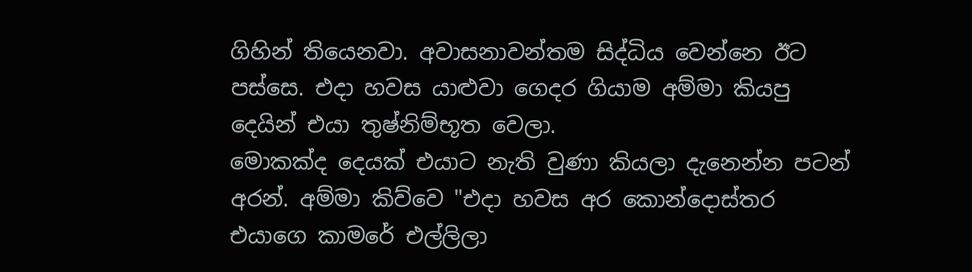ගිහින් තියෙනවා. අවාසනාවන්තම සිද්ධිය වෙන්නෙ ඊට පස්සෙ. එදා හවස යාළුවා ගෙදර ගියාම අම්මා කියපු දෙයින් එයා තුෂ්නිම්භූත වෙලා.
මොකක්ද දෙයක් එයාට නැති වුණා කියලා දැනෙන්න පටන් අරන්. අම්මා කිව්වෙ "එදා හවස අර කොන්දොස්තර එයාගෙ කාමරේ එල්ලිලා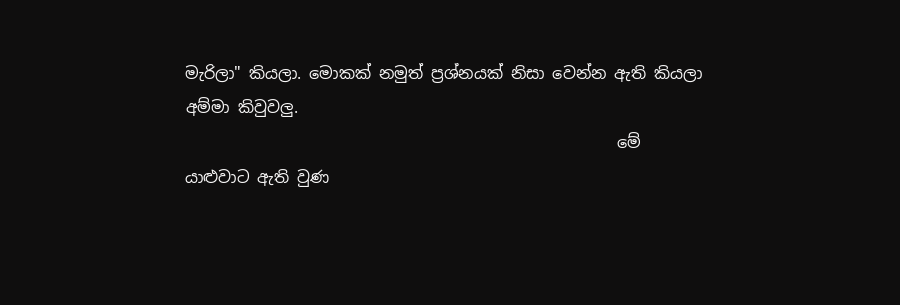මැරිලා" කියලා. මොකක් නමුත් ප්‍රශ්නයක් නිසා වෙන්න ඇති කියලා අම්මා කිවුවලු.
                                                      මේ යාළුවාට ඇති වුණ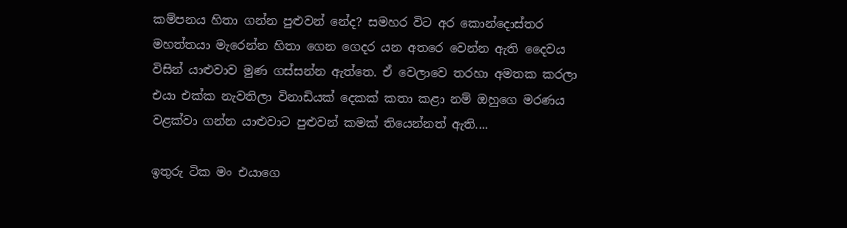කම්පනය හිතා ගන්න පුළුවන් නේද? සමහර විට අර කොන්දොස්තර මහත්තයා මැරෙන්න හිතා ගෙන ගෙදර යන අතරෙ වෙන්න ඇති දෛවය විසින් යාළුවාව මුණ ගස්සන්න ඇත්තෙ. ඒ වෙලාවෙ තරහා අමතක කරලා එයා එක්ක නැවතිලා විනාඩියක් දෙකක් කතා කළා නම් ඔහුගෙ මරණය වළක්වා ගන්න යාළුවාට පුළුවන් කමක් තියෙන්නත් ඇති....

ඉතුරු ටික මං එයාගෙ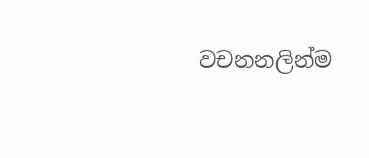වචනනලින්ම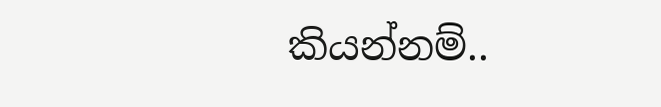කියන්නම්..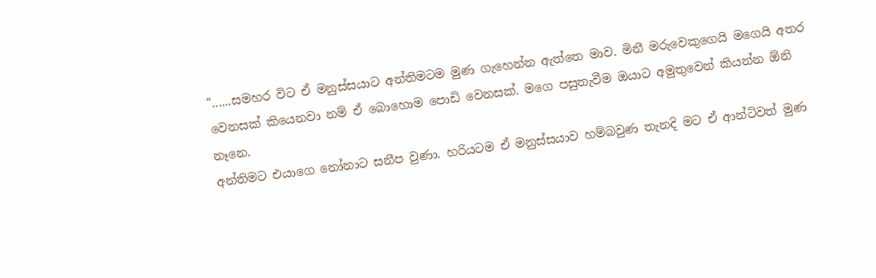"......සමහර විට ඒ මනුස්සයාට අන්තිමටම මුණ ගැහෙන්න ඇත්තෙ මාව. මිනී මරුවෙකුගෙයි මගෙයි අතර වෙනසක් කියෙනවා නම් ඒ බොහොම පොඩි වෙනසක්. මගෙ පසුතැවීම ඔයාට අමුතුවෙන් කියන්න ඕනි නෑනෙ.
අන්තිමට එයාගෙ නෝනාට සනීප වුණා. හරියටම ඒ මනුස්සයාව හම්බවුණ තැනදි මට ඒ ආන්ටිවත් ‍මුණ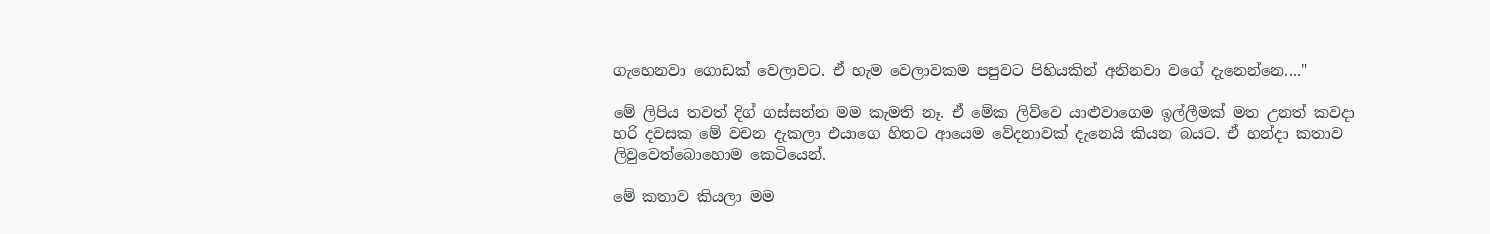ගැහෙනවා ගොඩක් වෙලාවට. ඒ හැම වෙලාවකම පපුවට පිහියකින් අනිනවා වගේ දැනෙන්නෙ...."

මේ ලිපිය තවත් දිග් ගස්සන්න මම කැමති නෑ. ඒ මේක ලිව්වෙ යාළුවාගෙම ඉල්ලීමක් මත උනත් කවදා හරි දවසක මේ වචන දැකලා එයාගෙ හිතට ආයෙම වේදනාවක් දැනෙයි කියන බයට. ඒ හන්දා කතාව ලිවුවෙත්බොහොම කෙටියෙන්.

මේ කතාව කියලා මම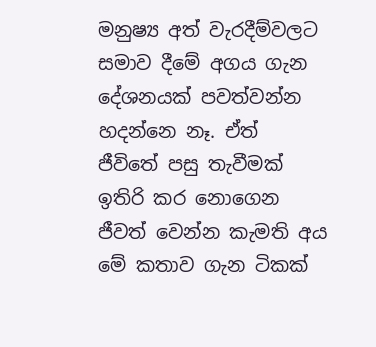මනුෂ්‍ය අත් වැරදීම්වලට සමාව දීමේ අගය ගැන දේශනයක් පවත්වන්න හදන්නෙ නෑ. ඒත් ජීවිතේ පසු තැවීමක් ඉතිරි කර නොගෙන ජීවත් වෙන්න කැමති අය මේ කතාව ගැන ටිකක්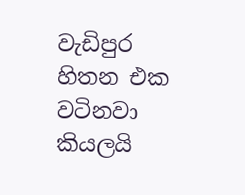වැඩිපුර හිතන එක වටිනවා කියලයි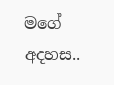මගේ අදහස..